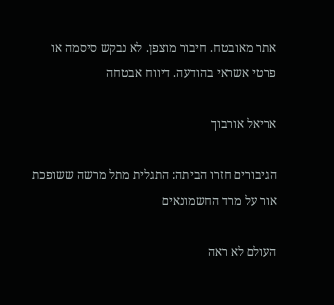אתר מאובטח. חיבור מוצפן. לא נבקש סיסמה או פרטי אשראי בהודעה. דיווח אבטחה

אריאל אורבוך

הגיבורים חזרו הביתה: התגלית מתל מרשה ששופכת אור על מרד החשמונאים

העולם לא ראה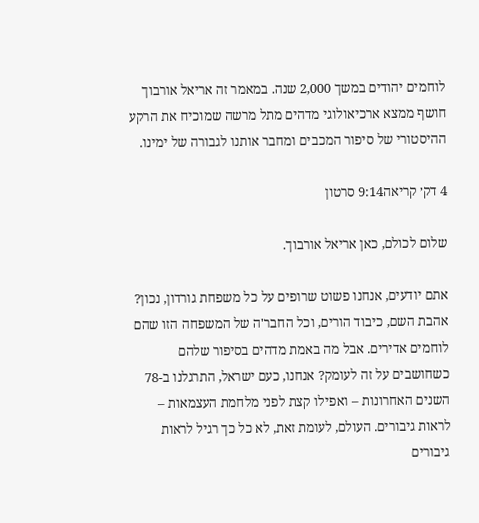לוחמים יהודים במשך 2,000 שנה. במאמר זה אריאל אורבוך חושף ממצא ארכיאולוגי מדהים מתל מרשה שמוכיח את הרקע ההיסטורי של סיפור המכבים ומחבר אותנו לגבורה של ימינו.

4 דק׳ קריאה9:14 סרטון

שלום לכולם, כאן אריאל אורבוך.

אתם יודעים, אנחנו פשוט שרופים על כל משפחת גורדון, נכון? אהבת השם, כיבוד הורים, וכל החבר'ה של המשפחה הזו שהם לוחמים אדירים. אבל מה באמת מדהים בסיפור שלהם כשחושבים על זה לעומק? אנחנו, כעם ישראל, התרגלנו ב-78 השנים האחרונות – ואפילו קצת לפני מלחמת העצמאות – לראות גיבורים. העולם, לעומת זאת, לא כל כך רגיל לראות גיבורים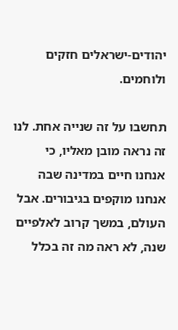יהודים-ישראלים חזקים ולוחמים.

תחשבו על זה שנייה אחת. לנו זה נראה מובן מאליו, כי אנחנו חיים במדינה שבה אנחנו מוקפים בגיבורים. אבל העולם, במשך קרוב לאלפיים שנה, לא ראה מה זה בכלל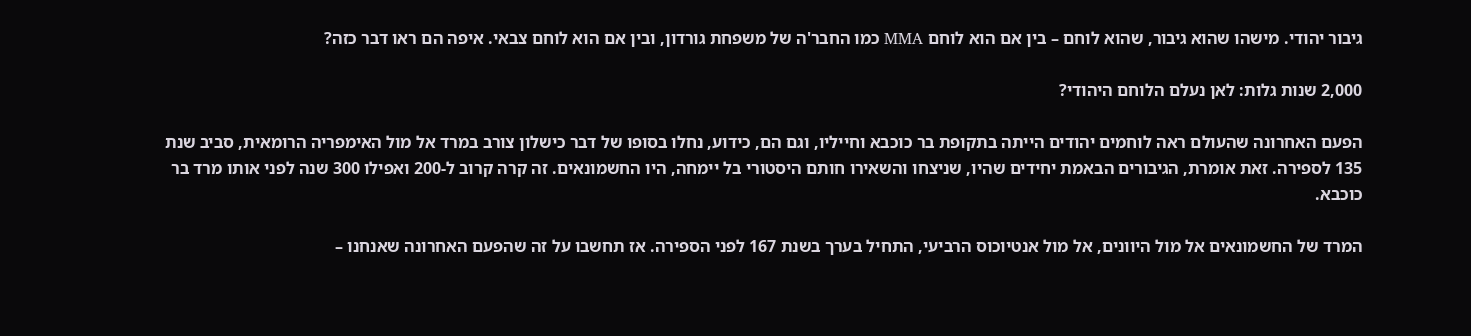גיבור יהודי. מישהו שהוא גיבור, שהוא לוחם – בין אם הוא לוחם MMA כמו החבר'ה של משפחת גורדון, ובין אם הוא לוחם צבאי. איפה הם ראו דבר כזה?

2,000 שנות גלות: לאן נעלם הלוחם היהודי?

הפעם האחרונה שהעולם ראה לוחמים יהודים הייתה בתקופת בר כוכבא וחייליו, וגם הם, כידוע, נחלו בסופו של דבר כישלון צורב במרד אל מול האימפריה הרומאית, סביב שנת 135 לספירה. זאת אומרת, הגיבורים הבאמת יחידים שהיו, שניצחו והשאירו חותם היסטורי בל יימחה, היו החשמונאים. זה קרה קרוב ל-200 ואפילו 300 שנה לפני אותו מרד בר כוכבא.

המרד של החשמונאים אל מול היוונים, אל מול אנטיוכוס הרביעי, התחיל בערך בשנת 167 לפני הספירה. אז תחשבו על זה שהפעם האחרונה שאנחנו –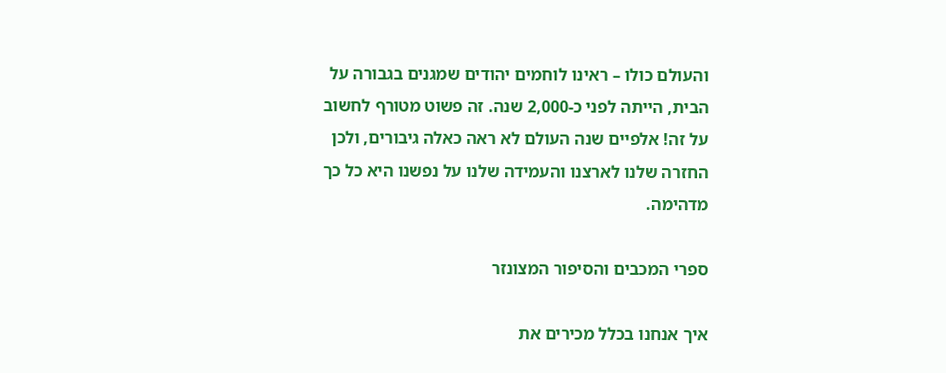והעולם כולו – ראינו לוחמים יהודים שמגנים בגבורה על הבית, הייתה לפני כ-2,000 שנה. זה פשוט מטורף לחשוב על זה! אלפיים שנה העולם לא ראה כאלה גיבורים, ולכן החזרה שלנו לארצנו והעמידה שלנו על נפשנו היא כל כך מדהימה.

ספרי המכבים והסיפור המצונזר

איך אנחנו בכלל מכירים את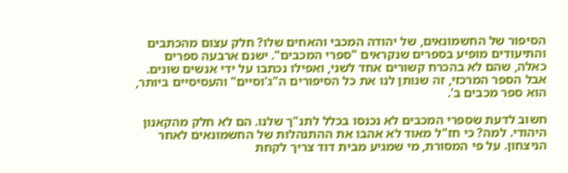הסיפור של החשמונאים, של יהודה המכבי והאחים שלו? חלק עצום מהכתבים והתיעודים מופיע בספרים שנקראים "ספרי המכבים". ישנם ארבעה ספרים כאלה, שהם לא בהכרח קשורים אחד לשני, ואפילו נכתבו על ידי אנשים שונים. אבל הספר המרכזי, זה שנותן לנו את כל הסיפורים ה"ג'וסיים" והעסיסיים ביותר, הוא ספר מכבים ב'.

חשוב לדעת שספרי המכבים לא נכנסו בכלל לתנ"ך שלנו. הם לא חלק מהקאנון היהודי. למה? כי חז"ל מאוד לא אהבו את ההתנהלות של החשמונאים לאחר הניצחון. על פי המסורת, מי שמגיע מבית דוד צריך לקחת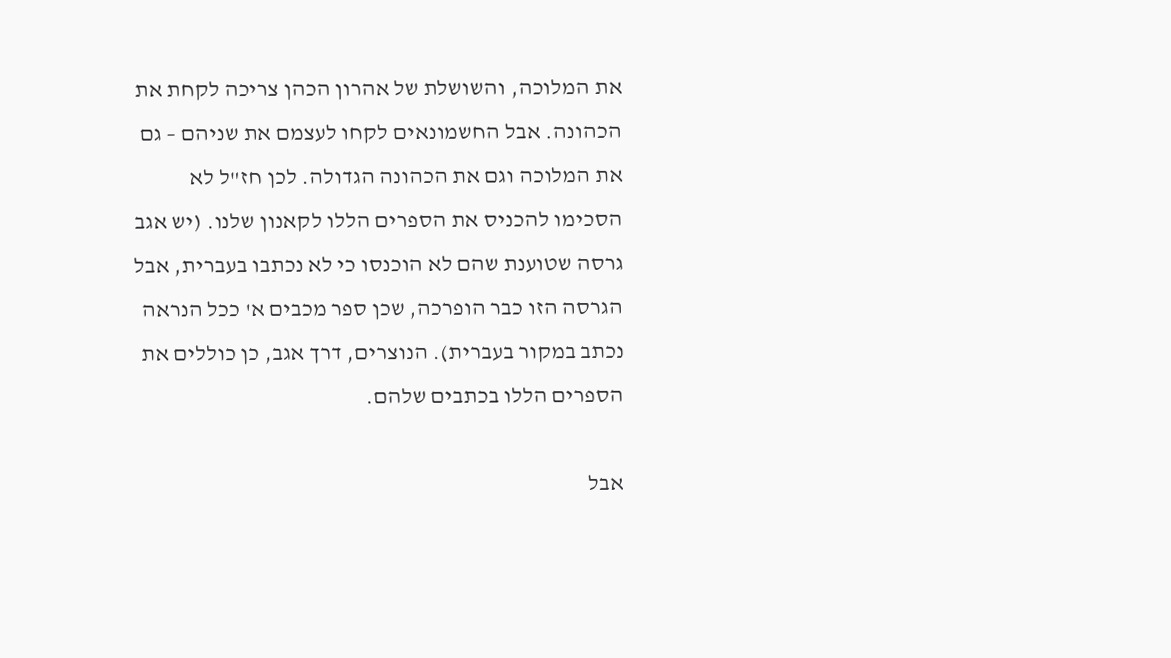את המלוכה, והשושלת של אהרון הכהן צריכה לקחת את הכהונה. אבל החשמונאים לקחו לעצמם את שניהם – גם את המלוכה וגם את הכהונה הגדולה. לכן חז"ל לא הסכימו להכניס את הספרים הללו לקאנון שלנו. (יש אגב גרסה שטוענת שהם לא הוכנסו כי לא נכתבו בעברית, אבל הגרסה הזו כבר הופרכה, שכן ספר מכבים א' ככל הנראה נכתב במקור בעברית). הנוצרים, דרך אגב, כן כוללים את הספרים הללו בכתבים שלהם.

אבל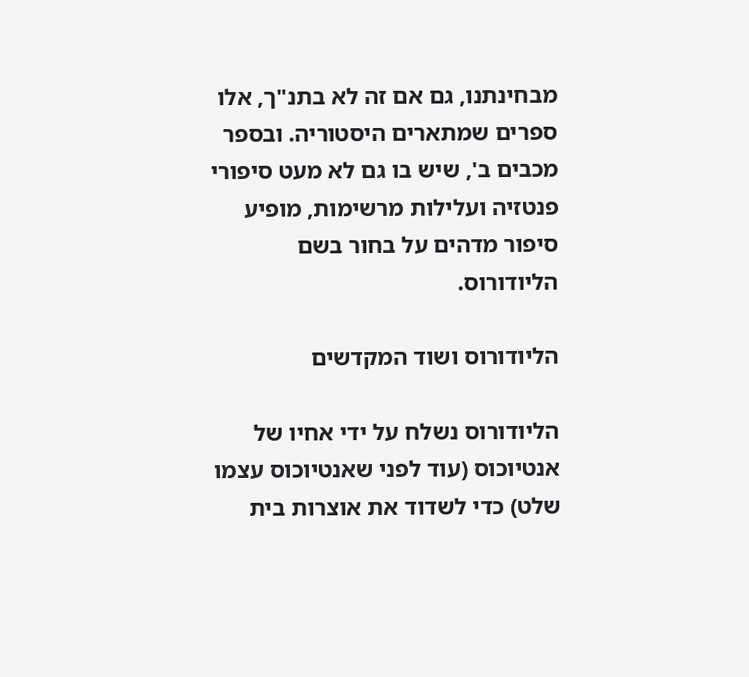מבחינתנו, גם אם זה לא בתנ"ך, אלו ספרים שמתארים היסטוריה. ובספר מכבים ב', שיש בו גם לא מעט סיפורי פנטזיה ועלילות מרשימות, מופיע סיפור מדהים על בחור בשם הליודורוס.

הליודורוס ושוד המקדשים

הליודורוס נשלח על ידי אחיו של אנטיוכוס (עוד לפני שאנטיוכוס עצמו שלט) כדי לשדוד את אוצרות בית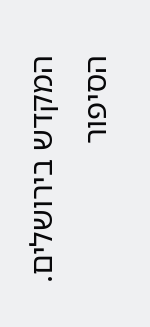המקדש בירושלים. הסיפור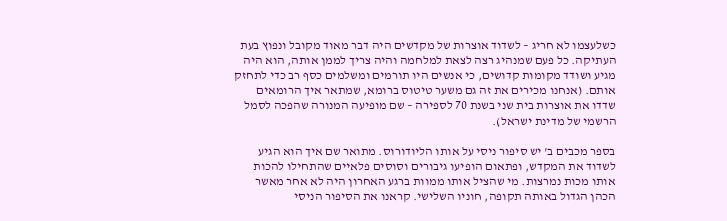כשלעצמו לא חריג – לשדוד אוצרות של מקדשים היה דבר מאוד מקובל ונפוץ בעת העתיקה. כל פעם שמנהיג רצה לצאת למלחמה והיה צריך לממן אותה, הוא היה מגיע ושודד מקומות קדושים, כי אנשים היו תורמים ומשלמים כסף רב כדי לתחזק אותם. (אנחנו מכירים את זה גם משער טיטוס ברומא, שמתאר איך הרומאים שדדו את אוצרות בית שני בשנת 70 לספירה – שם מופיעה המנורה שהפכה לסמל הרשמי של מדינת ישראל).

בספר מכבים ב' יש סיפור ניסי על אותו הליודורוס. מתואר שם איך הוא הגיע לשדוד את המקדש, ופתאום הופיעו גיבורים וסוסים פלאיים שהתחילו להכות אותו מכות נמרצות. מי שהציל אותו ממוות ברגע האחרון היה לא אחר מאשר הכהן הגדול באותה תקופה, חוניו השלישי. קראנו את הסיפור הניסי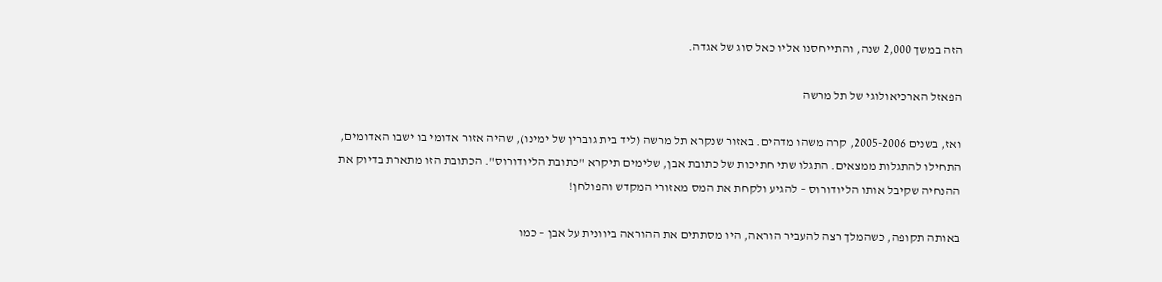הזה במשך 2,000 שנה, והתייחסנו אליו כאל סוג של אגדה.

הפאזל הארכיאולוגי של תל מרשה

ואז, בשנים 2005-2006, קרה משהו מדהים. באזור שנקרא תל מרשה (ליד בית גוברין של ימינו), שהיה אזור אדומי בו ישבו האדומים, התחילו להתגלות ממצאים. התגלו שתי חתיכות של כתובת אבן, שלימים תיקרא "כתובת הליודורוס". הכתובת הזו מתארת בדיוק את ההנחיה שקיבל אותו הליודורוס – להגיע ולקחת את המס מאזורי המקדש והפולחן!

באותה תקופה, כשהמלך רצה להעביר הוראה, היו מסתתים את ההוראה ביוונית על אבן – כמו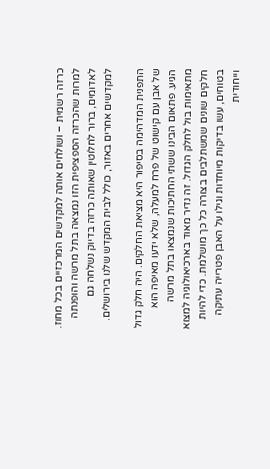כרזה רשמית – ושולחים אותה למקדשים המרכזיים בכל מחוז. למרות שהכרזה הספציפית הזו נמצאה בתל מרשה והופנתה לאדומים, ברור לחלוטין שאותה כרזה בדיוק נשלחה גם למקדשים אחרים באזור, כולל לבית המקדש שלנו בירושלים.

התפנית המדהימה בסיפור היא מציאת החלקים. היה חלק גדול של אבן עם קישוט של פרח למעלה, שלא ידעו מאיפה הוא הגיע. פתאום הבינו ששתי החתיכות שנמצאו בתל מרשה מתאימות בול לחלק הגדול. זה נדיר מאוד בארכיאולוגיה למצוא חלקים שונים שמשתלבים בצורה כל כך מושלמת. כדי להיות בטוחים, עשו בדיקות מיוחדות וגילו על האבן פטרייה עתיקה וייחודית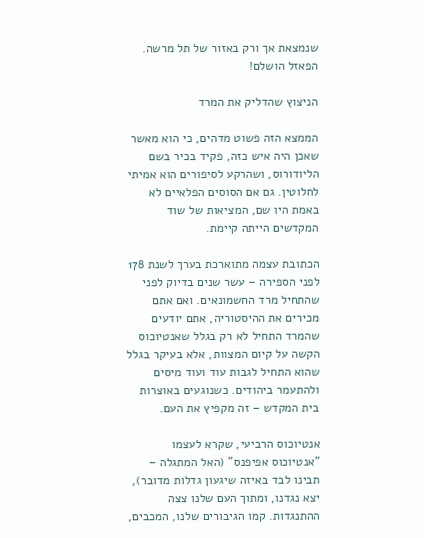שנמצאת אך ורק באזור של תל מרשה. הפאזל הושלם!

הניצוץ שהדליק את המרד

הממצא הזה פשוט מדהים, כי הוא מאשר שאכן היה איש כזה, פקיד בכיר בשם הליודורוס, ושהרקע לסיפורים הוא אמיתי לחלוטין. גם אם הסוסים הפלאיים לא באמת היו שם, המציאות של שוד המקדשים הייתה קיימת.

הכתובת עצמה מתוארכת בערך לשנת 178 לפני הספירה – עשר שנים בדיוק לפני שהתחיל מרד החשמונאים. ואם אתם מכירים את ההיסטוריה, אתם יודעים שהמרד התחיל לא רק בגלל שאנטיוכוס הקשה על קיום המצוות, אלא בעיקר בגלל שהוא התחיל לגבות עוד ועוד מיסים ולהתעמר ביהודים. כשנוגעים באוצרות בית המקדש – זה מקפיץ את העם.

אנטיוכוס הרביעי, שקרא לעצמו "אנטיוכוס אפיפנס" (האל המתגלה – תבינו לבד באיזה שיגעון גדלות מדובר), יצא נגדנו, ומתוך העם שלנו צצה ההתנגדות. קמו הגיבורים שלנו, המכבים,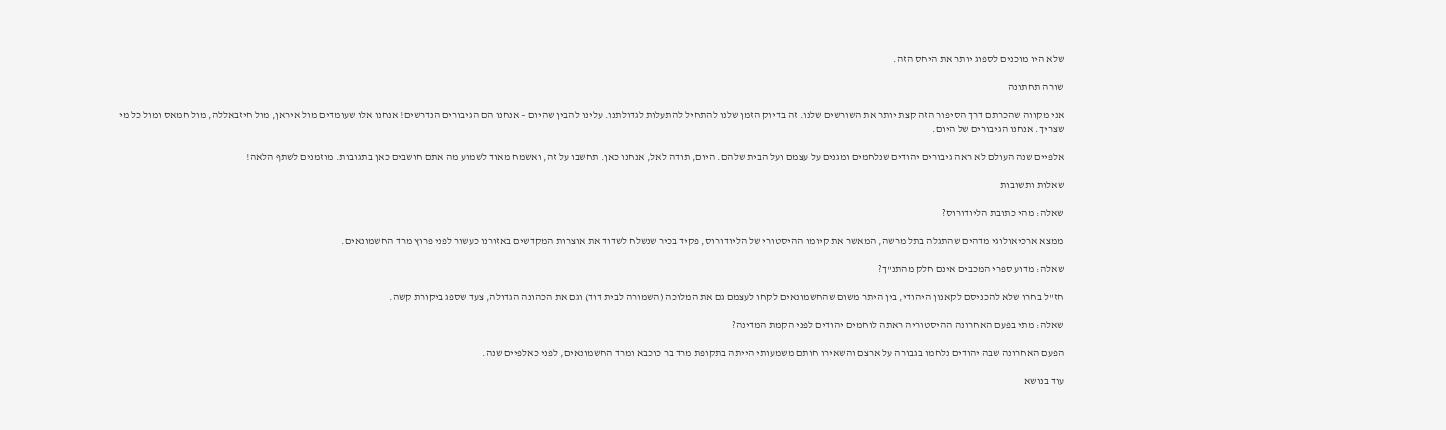שלא היו מוכנים לספוג יותר את היחס הזה.

שורה תחתונה

אני מקווה שהכרתם דרך הסיפור הזה קצת יותר את השורשים שלנו. זה בדיוק הזמן שלנו להתחיל להתעלות לגדולתנו. עלינו להבין שהיום – אנחנו הם הגיבורים הנדרשים! אנחנו אלו שעומדים מול איראן, מול חיזבאללה, מול חמאס ומול כל מי שצריך. אנחנו הגיבורים של היום.

אלפיים שנה העולם לא ראה גיבורים יהודים שנלחמים ומגנים על עצמם ועל הבית שלהם. היום, תודה לאל, אנחנו כאן. תחשבו על זה, ואשמח מאוד לשמוע מה אתם חושבים כאן בתגובות. מוזמנים לשתף הלאה!

שאלות ותשובות

שאלה: מהי כתובת הליודורוס?

ממצא ארכיאולוגי מדהים שהתגלה בתל מרשה, המאשר את קיומו ההיסטורי של הליודורוס, פקיד בכיר שנשלח לשדוד את אוצרות המקדשים באזורנו כעשור לפני פרוץ מרד החשמונאים.

שאלה: מדוע ספרי המכבים אינם חלק מהתנ"ך?

חז"ל בחרו שלא להכניסם לקאנון היהודי, בין היתר משום שהחשמונאים לקחו לעצמם גם את המלוכה (השמורה לבית דוד) וגם את הכהונה הגדולה, צעד שספג ביקורת קשה.

שאלה: מתי בפעם האחרונה ההיסטוריה ראתה לוחמים יהודים לפני הקמת המדינה?

הפעם האחרונה שבה יהודים נלחמו בגבורה על ארצם והשאירו חותם משמעותי הייתה בתקופת מרד בר כוכבא ומרד החשמונאים, לפני כאלפיים שנה.

עוד בנושא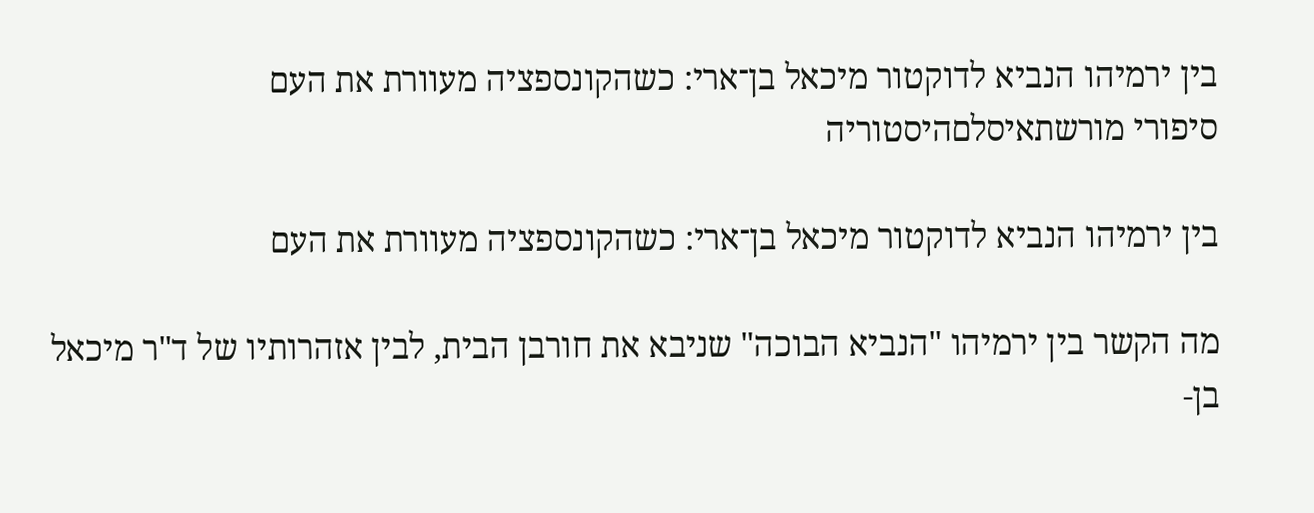בין ירמיהו הנביא לדוקטור מיכאל בן־ארי: כשהקונספציה מעוורת את העם
סיפורי מורשתאיסלםהיסטוריה

בין ירמיהו הנביא לדוקטור מיכאל בן־ארי: כשהקונספציה מעוורת את העם

מה הקשר בין ירמיהו "הנביא הבוכה" שניבא את חורבן הבית, לבין אזהרותיו של ד"ר מיכאל בן-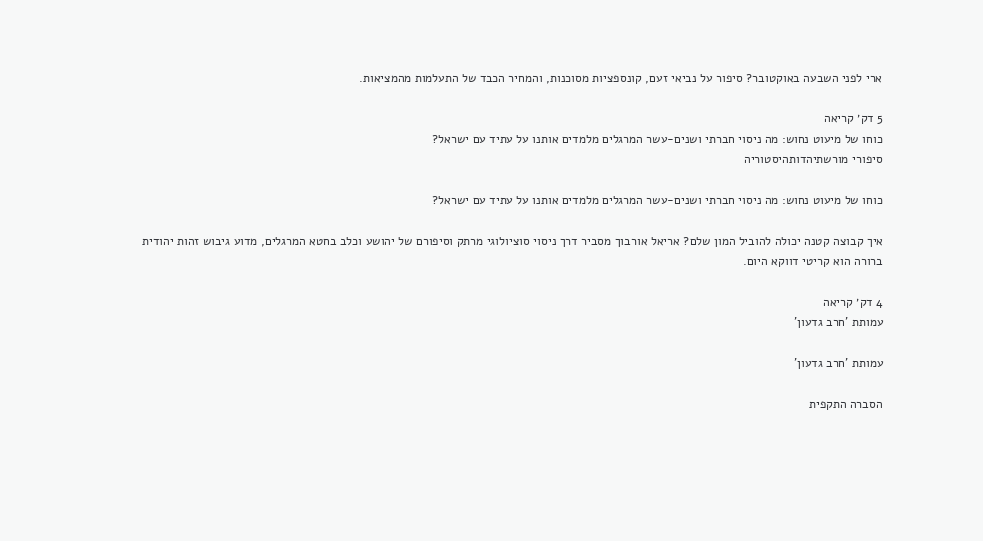ארי לפני השבעה באוקטובר? סיפור על נביאי זעם, קונספציות מסוכנות, והמחיר הכבד של התעלמות מהמציאות.

5 דק׳ קריאה
כוחו של מיעוט נחוש: מה ניסוי חברתי ושנים-עשר המרגלים מלמדים אותנו על עתיד עם ישראל?
סיפורי מורשתיהדותהיסטוריה

כוחו של מיעוט נחוש: מה ניסוי חברתי ושנים-עשר המרגלים מלמדים אותנו על עתיד עם ישראל?

איך קבוצה קטנה יכולה להוביל המון שלם? אריאל אורבוך מסביר דרך ניסוי סוציולוגי מרתק וסיפורם של יהושע וכלב בחטא המרגלים, מדוע גיבוש זהות יהודית ברורה הוא קריטי דווקא היום.

4 דק׳ קריאה
עמותת 'חרב גדעון'

עמותת 'חרב גדעון'

הסברה התקפית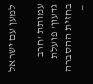למען עם ישראל

עמותת 'חרב גדעון' פועלת בחזית ההסברה —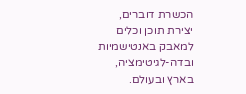הכשרת דוברים, יצירת תוכן וכלים למאבק באנטישמיות ובדה-לגיטימציה, בארץ ובעולם.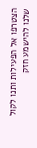הצטרפו אל הפעילות ותנו לקול שלנו להישמע חזק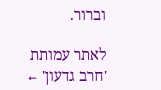וברור.

לאתר עמותת 'חרב גדעון' ←